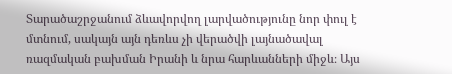Տարածաշրջանում ձևավորվող լարվածությունը նոր փուլ է մտնում, սակայն այն դեռևս չի վերածվի լայնածավալ ռազմական բախման Իրանի և նրա հարևանների միջև։ Այս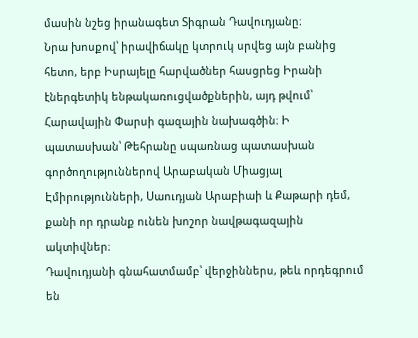մասին նշեց իրանագետ Տիգրան Դավուդյանը։
Նրա խոսքով՝ իրավիճակը կտրուկ սրվեց այն բանից հետո, երբ Իսրայելը հարվածներ հասցրեց Իրանի էներգետիկ ենթակառուցվածքներին, այդ թվում՝ Հարավային Փարսի գազային նախագծին։ Ի պատասխան՝ Թեհրանը սպառնաց պատասխան գործողություններով Արաբական Միացյալ Էմիրությունների, Սաուդյան Արաբիաի և Քաթարի դեմ, քանի որ դրանք ունեն խոշոր նավթագազային ակտիվներ։
Դավուդյանի գնահատմամբ՝ վերջիններս, թեև որդեգրում են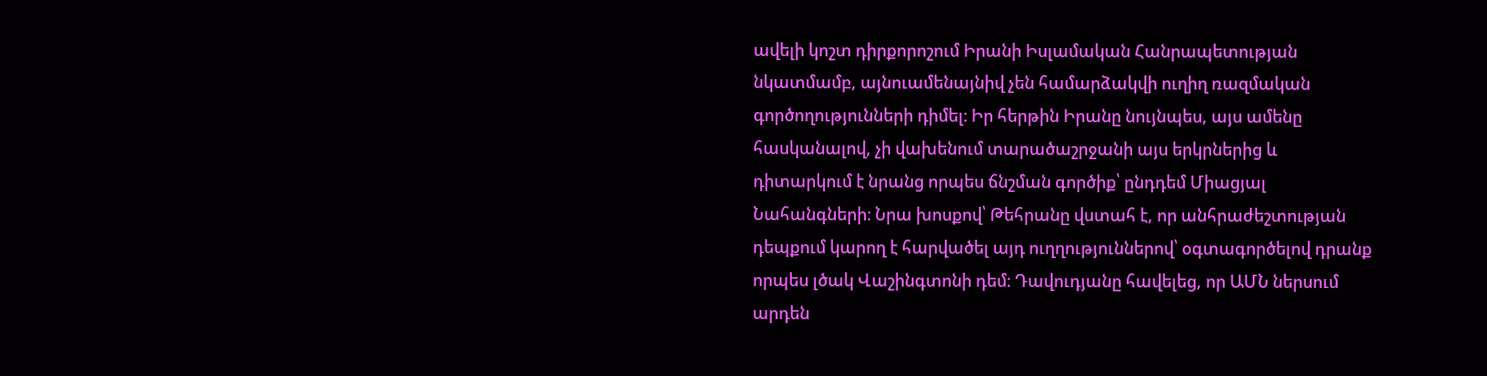ավելի կոշտ դիրքորոշում Իրանի Իսլամական Հանրապետության նկատմամբ, այնուամենայնիվ չեն համարձակվի ուղիղ ռազմական գործողությունների դիմել։ Իր հերթին Իրանը նույնպես, այս ամենը հասկանալով, չի վախենում տարածաշրջանի այս երկրներից և դիտարկում է նրանց որպես ճնշման գործիք՝ ընդդեմ Միացյալ Նահանգների։ Նրա խոսքով՝ Թեհրանը վստահ է, որ անհրաժեշտության դեպքում կարող է հարվածել այդ ուղղություններով՝ օգտագործելով դրանք որպես լծակ Վաշինգտոնի դեմ։ Դավուդյանը հավելեց, որ ԱՄՆ ներսում արդեն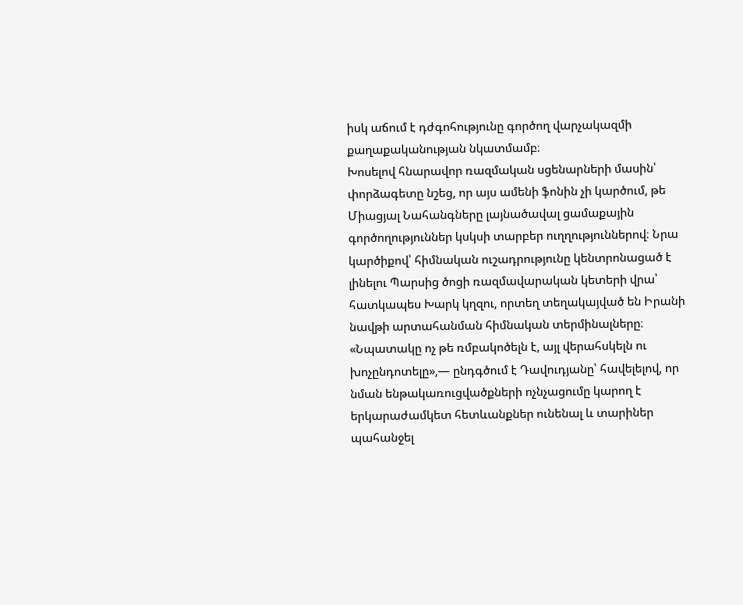իսկ աճում է դժգոհությունը գործող վարչակազմի քաղաքականության նկատմամբ։
Խոսելով հնարավոր ռազմական սցենարների մասին՝ փորձագետը նշեց, որ այս ամենի ֆոնին չի կարծում, թե Միացյալ Նահանգները լայնածավալ ցամաքային գործողություններ կսկսի տարբեր ուղղություններով։ Նրա կարծիքով՝ հիմնական ուշադրությունը կենտրոնացած է լինելու Պարսից ծոցի ռազմավարական կետերի վրա՝ հատկապես Խարկ կղզու, որտեղ տեղակայված են Իրանի նավթի արտահանման հիմնական տերմինալները։
«Նպատակը ոչ թե ռմբակոծելն է, այլ վերահսկելն ու խոչընդոտելը»,— ընդգծում է Դավուդյանը՝ հավելելով, որ նման ենթակառուցվածքների ոչնչացումը կարող է երկարաժամկետ հետևանքներ ունենալ և տարիներ պահանջել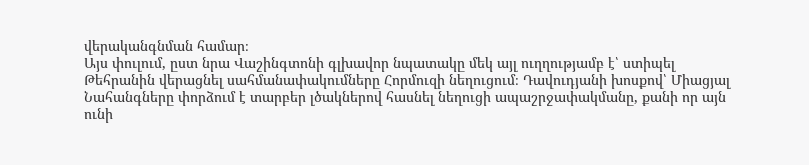վերականգնման համար։
Այս փուլում, ըստ նրա Վաշինգտոնի գլխավոր նպատակը մեկ այլ ուղղությամբ է՝ ստիպել Թեհրանին վերացնել սահմանափակումները Հորմուզի նեղուցում։ Դավուդյանի խոսքով՝ Միացյալ Նահանգները փորձում է տարբեր լծակներով հասնել նեղուցի ապաշրջափակմանը, քանի որ այն ունի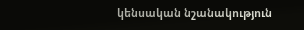կենսական նշանակություն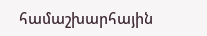համաշխարհային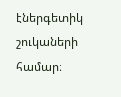էներգետիկ շուկաների համար։